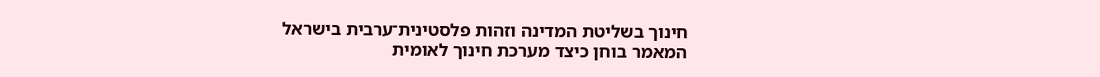חינוך בשליטת המדינה וזהות פלסטינית־ערבית בישראל
המאמר בוחן כיצד מערכת חינוך לאומית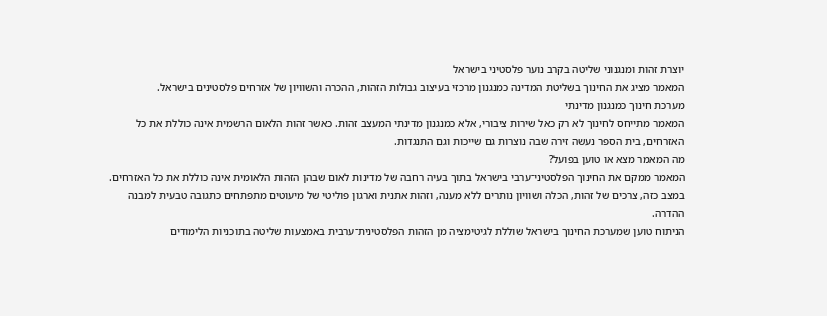יוצרת זהות ומנגנוני שליטה בקרב נוער פלסטיני בישראל
המאמר מציג את החינוך בשליטת המדינה כמנגנון מרכזי בעיצוב גבולות הזהות, ההכרה והשוויון של אזרחים פלסטינים בישראל.
מערכת חינוך כמנגנון מדינתי
המאמר מתייחס לחינוך לא רק כאל שירות ציבורי, אלא כמנגנון מדינתי המעצב זהות. כאשר זהות הלאום הרשמית אינה כוללת את כל האזרחים, בית הספר נעשה זירה שבה נוצרות גם שייכות וגם התנגדות.
מה המאמר מצא או טוען בפועל?
המאמר ממקם את החינוך הפלסטיני־ערבי בישראל בתוך בעיה רחבה של מדינות לאום שבהן הזהות הלאומית אינה כוללת את כל האזרחים. במצב כזה, צרכים של זהות, הכלה ושוויון נותרים ללא מענה, וזהות אתנית וארגון פוליטי של מיעוטים מתפתחים כתגובה טבעית למבנה ההדרה.
הניתוח טוען שמערכת החינוך בישראל שוללת לגיטימציה מן הזהות הפלסטינית־ערבית באמצעות שליטה בתוכניות הלימודים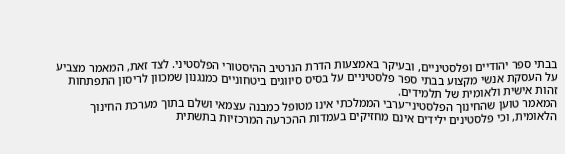בבתי ספר יהודיים ופלסטיניים, ובעיקר באמצעות הדרת הנרטיב ההיסטורי הפלסטיני. לצד זאת, המאמר מצביע על העסקת אנשי מקצוע בבתי ספר פלסטיניים על בסיס סיווגים ביטחוניים כמנגנון שמכוון לריסון התפתחות זהות אישית ולאומית של תלמידים.
המאמר טוען שהחינוך הפלסטיני־ערבי הממלכתי אינו מטופל כמבנה עצמאי ושלם בתוך מערכת החינוך הלאומית, וכי פלסטינים ילידים אינם מחזיקים בעמדות ההכרעה המרכזיות בתשתית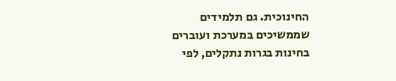החינוכית. גם תלמידים שממשיכים במערכת ועוברים בחינות בגרות נתקלים, לפי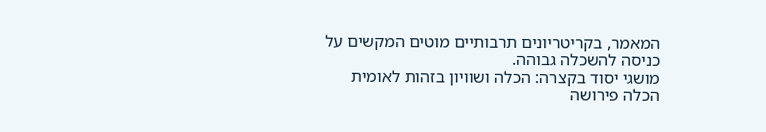המאמר, בקריטריונים תרבותיים מוטים המקשים על כניסה להשכלה גבוהה.
מושגי יסוד בקצרה: הכלה ושוויון בזהות לאומית
הכלה פירושה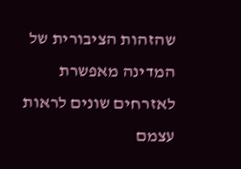שהזהות הציבורית של המדינה מאפשרת לאזרחים שונים לראות עצמם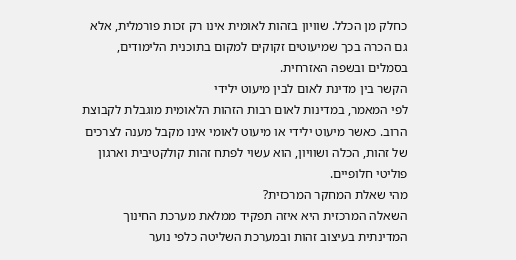כחלק מן הכלל. שוויון בזהות לאומית אינו רק זכות פורמלית, אלא גם הכרה בכך שמיעוטים זקוקים למקום בתוכנית הלימודים, בסמלים ובשפה האזרחית.
הקשר בין מדינת לאום לבין מיעוט ילידי
לפי המאמר, במדינות לאום רבות הזהות הלאומית מוגבלת לקבוצת הרוב. כאשר מיעוט ילידי או מיעוט לאומי אינו מקבל מענה לצרכים של זהות, הכלה ושוויון, הוא עשוי לפתח זהות קולקטיבית וארגון פוליטי חלופיים.
מהי שאלת המחקר המרכזית?
השאלה המרכזית היא איזה תפקיד ממלאת מערכת החינוך המדינתית בעיצוב זהות ובמערכת השליטה כלפי נוער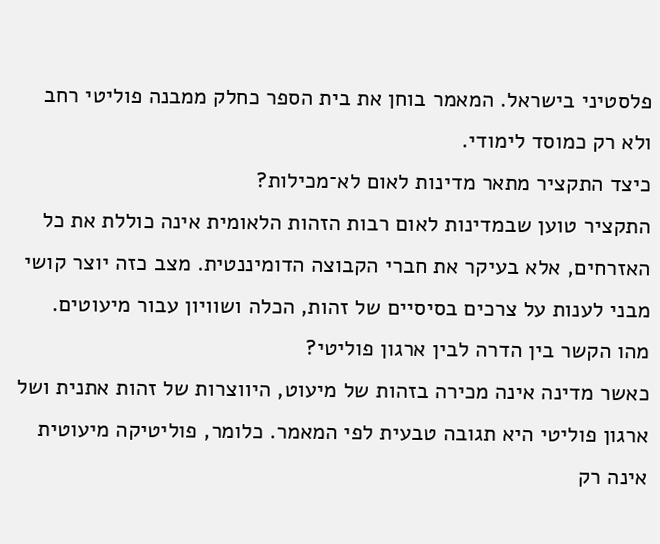פלסטיני בישראל. המאמר בוחן את בית הספר כחלק ממבנה פוליטי רחב ולא רק כמוסד לימודי.
כיצד התקציר מתאר מדינות לאום לא־מכילות?
התקציר טוען שבמדינות לאום רבות הזהות הלאומית אינה כוללת את כל האזרחים, אלא בעיקר את חברי הקבוצה הדומיננטית. מצב כזה יוצר קושי מבני לענות על צרכים בסיסיים של זהות, הכלה ושוויון עבור מיעוטים.
מהו הקשר בין הדרה לבין ארגון פוליטי?
כאשר מדינה אינה מכירה בזהות של מיעוט, היווצרות של זהות אתנית ושל ארגון פוליטי היא תגובה טבעית לפי המאמר. כלומר, פוליטיקה מיעוטית אינה רק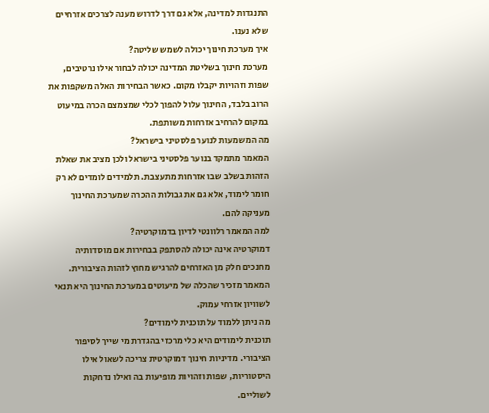התנגדות למדינה, אלא גם דרך לדרוש מענה לצרכים אזרחיים שלא נענו.
איך מערכת חינוך יכולה לשמש שליטה?
מערכת חינוך בשליטת המדינה יכולה לבחור אילו נרטיבים, שפות וזהויות יקבלו מקום. כאשר הבחירות האלה משקפות את הרוב בלבד, החינוך עלול להפוך לכלי שמצמצם הכרה במיעוט במקום להרחיב אזרחות משותפת.
מה המשמעות לנוער פלסטיני בישראל?
המאמר מתמקד בנוער פלסטיני בישראל ולכן מציב את שאלת הזהות בשלב שבו אזרחות מתעצבת. תלמידים לומדים לא רק חומר לימוד, אלא גם את גבולות ההכרה שמערכת החינוך מעניקה להם.
למה המאמר רלוונטי לדיון בדמוקרטיה?
דמוקרטיה אינה יכולה להסתפק בבחירות אם מוסדותיה מחנכים חלק מן האזרחים להרגיש מחוץ לזהות הציבורית. המאמר מזכיר שהכלה של מיעוטים במערכת החינוך היא תנאי לשוויון אזרחי עמוק.
מה ניתן ללמוד על תוכנית לימודים?
תוכנית לימודים היא כלי מרכזי בהגדרת מי שייך לסיפור הציבורי. מדיניות חינוך דמוקרטית צריכה לשאול אילו היסטוריות, שפות וזהויות מופיעות בה ואילו נדחקות לשוליים.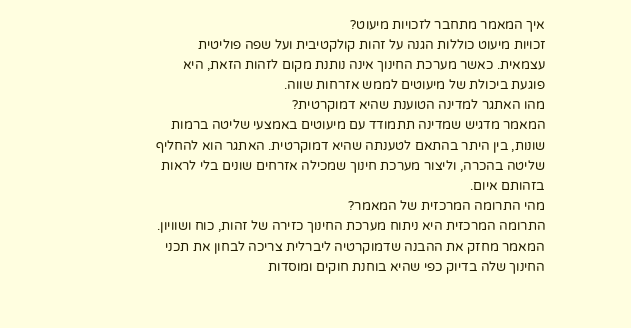איך המאמר מתחבר לזכויות מיעוט?
זכויות מיעוט כוללות הגנה על זהות קולקטיבית ועל שפה פוליטית עצמאית. כאשר מערכת החינוך אינה נותנת מקום לזהות הזאת, היא פוגעת ביכולת של מיעוטים לממש אזרחות שווה.
מהו האתגר למדינה הטוענת שהיא דמוקרטית?
המאמר מדגיש שמדינה תתמודד עם מיעוטים באמצעי שליטה ברמות שונות, בין היתר בהתאם לטענתה שהיא דמוקרטית. האתגר הוא להחליף שליטה בהכרה, וליצור מערכת חינוך שמכילה אזרחים שונים בלי לראות בזהותם איום.
מהי התרומה המרכזית של המאמר?
התרומה המרכזית היא ניתוח מערכת החינוך כזירה של זהות, כוח ושוויון. המאמר מחזק את ההבנה שדמוקרטיה ליברלית צריכה לבחון את תכני החינוך שלה בדיוק כפי שהיא בוחנת חוקים ומוסדות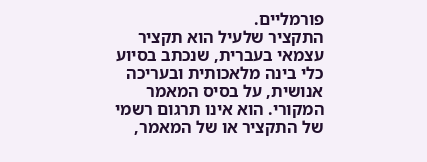פורמליים.
התקציר שלעיל הוא תקציר עצמאי בעברית, שנכתב בסיוע כלי בינה מלאכותית ובעריכה אנושית, על בסיס המאמר המקורי. הוא אינו תרגום רשמי של התקציר או של המאמר,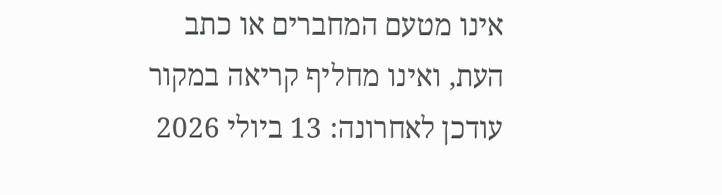אינו מטעם המחברים או כתב העת, ואינו מחליף קריאה במקור
עודכן לאחרונה: 13 ביולי 2026